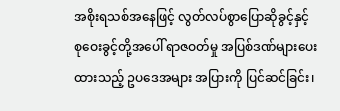အစိုးရသစ်အနေဖြင့် လွတ်လပ်စွာပြောဆိုခွင့်နှင့် စုဝေးခွင့်တို့အပေါ် ရာဇဝတ်မှု အပြစ်ဒဏ်များပေးထားသည့် ဥပဒေအများ အပြားကို ပြင်ဆင်ခြင်း၊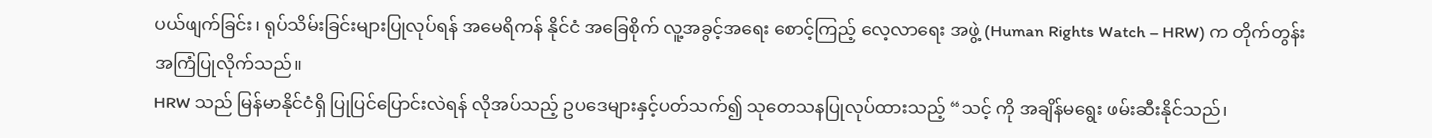ပယ်ဖျက်ခြင်း၊ ရုပ်သိမ်းခြင်းများပြုလုပ်ရန် အမေရိကန် နိုင်ငံ အခြေစိုက် လူ့အခွင့်အရေး စောင့်ကြည့် လေ့လာရေး အဖွဲ့ (Human Rights Watch – HRW) က တိုက်တွန်း အကြံပြုလိုက်သည်။
HRW သည် မြန်မာနိုင်ငံရှိ ပြုပြင်ပြောင်းလဲရန် လိုအပ်သည့် ဥပဒေများနှင့်ပတ်သက်၍ သုတေသနပြုလုပ်ထားသည့် “သင့် ကို အချိန်မရွေး ဖမ်းဆီးနိုင်သည်၊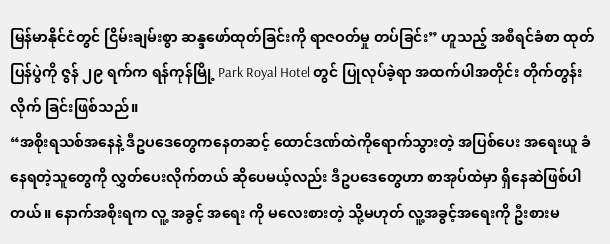မြန်မာနိုင်ငံတွင် ငြိမ်းချမ်းစွာ ဆန္ဒဖော်ထုတ်ခြင်းကို ရာဇဝတ်မှု တပ်ခြင်း” ဟူသည့် အစီရင်ခံစာ ထုတ်ပြန်ပွဲကို ဇွန် ၂၉ ရက်က ရန်ကုန်မြို့ Park Royal Hotel တွင် ပြုလုပ်ခဲ့ရာ အထက်ပါအတိုင်း တိုက်တွန်း လိုက် ခြင်းဖြစ်သည်။
“အစိုးရသစ်အနေနဲ့ ဒီဥပဒေတွေကနေတဆင့် ထောင်ဒဏ်ထဲကိုရောက်သွားတဲ့ အပြစ်ပေး အရေးယူ ခံနေရတဲ့သူတွေကို လွှတ်ပေးလိုက်တယ် ဆိုပေမယ့်လည်း ဒီဥပဒေတွေဟာ စာအုပ်ထဲမှာ ရှိနေဆဲဖြစ်ပါတယ်။ နောက်အစိုးရက လူ့ အခွင့် အရေး ကို မလေးစားတဲ့ သို့မဟုတ် လူ့အခွင့်အရေးကို ဦးစားမ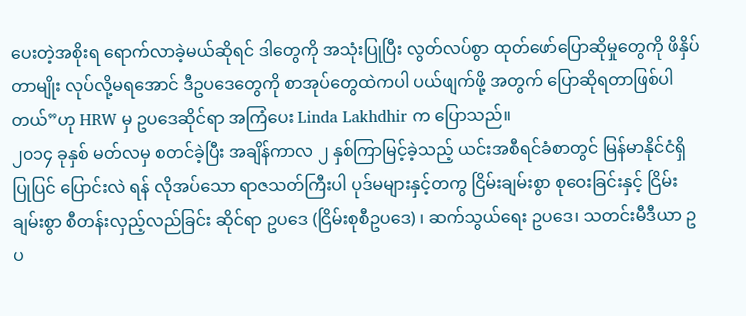ပေးတဲ့အစိုးရ ရောက်လာခဲ့မယ်ဆိုရင် ဒါတွေကို အသုံးပြုပြီး လွတ်လပ်စွာ ထုတ်ဖော်ပြောဆိုမှုတွေကို ဖိနှိပ်တာမျိုး လုပ်လို့မရအောင် ဒီဥပဒေတွေကို စာအုပ်တွေထဲကပါ ပယ်ဖျက်ဖို့ အတွက် ပြောဆိုရတာဖြစ်ပါတယ်”ဟု HRW မှ ဥပဒေဆိုင်ရာ အကြံပေး Linda Lakhdhir က ပြောသည်။
၂၀၁၄ ခုနှစ် မတ်လမှ စတင်ခဲ့ပြီး အချိန်ကာလ ၂ နှစ်ကြာမြင့်ခဲ့သည့် ယင်းအစီရင်ခံစာတွင် မြန်မာနိုင်ငံရှိ ပြုပြင် ပြောင်းလဲ ရန် လိုအပ်သော ရာဇသတ်ကြီးပါ ပုဒ်မများနှင့်တကွ ငြိမ်းချမ်းစွာ စုဝေးခြင်းနှင့် ငြိမ်းချမ်းစွာ စီတန်းလှည့်လည်ခြင်း ဆိုင်ရာ ဥပဒေ (ငြိမ်းစုစီဥပဒေ) ၊ ဆက်သွယ်ရေး ဥပဒေ၊ သတင်းမီဒီယာ ဥပ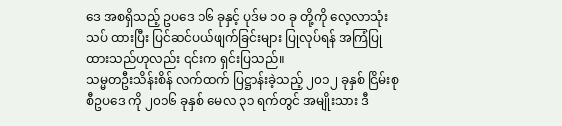ဒေ အစရှိသည့် ဥပဒေ ၁၆ ခုနှင့် ပုဒ်မ ၁၀ ခု တို့ကို လေ့လာသုံးသပ် ထားပြီး ပြင်ဆင်ပယ်ဖျက်ခြင်းများ ပြုလုပ်ရန် အကြံပြုထားသည်ဟုလည်း ၎င်းက ရှင်းပြသည်။
သမ္မတဦးသိန်းစိန် လက်ထက် ပြဋ္ဌာန်းခဲ့သည့် ၂၀၁၂ ခုနှစ် ငြိမ်းစုစီဥပဒေ ကို ၂၀၁၆ ခုနှစ် မေလ ၃၁ ရက်တွင် အမျိုးသား ဒီ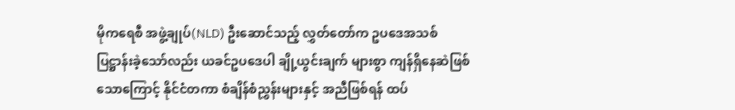မိုကရေစီ အဖွဲ့ချုပ်(NLD) ဦးဆောင်သည့် လွှတ်တော်က ဥပဒေအသစ် ပြဋ္ဌာန်းခဲ့သော်လည်း ယခင်ဥပဒေပါ ချို့ယွင်းချက် များစွာ ကျန်ရှိနေဆဲဖြစ်သောကြောင့် နိုင်ငံတကာ စံချိန်စံညွှန်းများနှင့် အညီဖြစ်ရန် ထပ်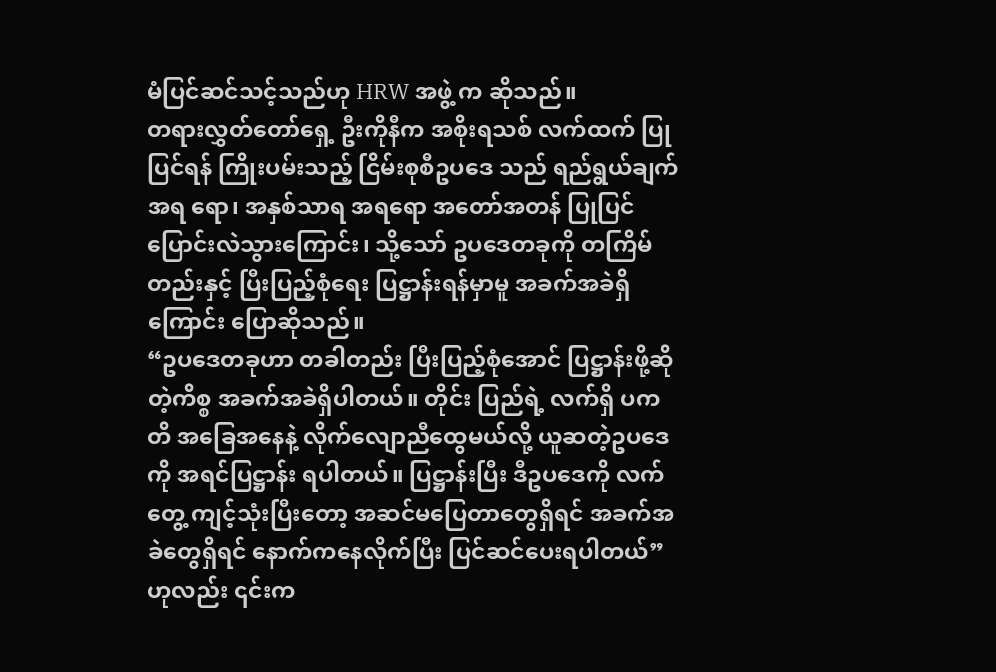မံပြင်ဆင်သင့်သည်ဟု HRW အဖွဲ့ က ဆိုသည်။
တရားလွှတ်တော်ရှေ့ ဦးကိုနီက အစိုးရသစ် လက်ထက် ပြုပြင်ရန် ကြိုးပမ်းသည့် ငြိမ်းစုစီဥပဒေ သည် ရည်ရွယ်ချက် အရ ရော၊ အနှစ်သာရ အရရော အတော်အတန် ပြုပြင်ပြောင်းလဲသွားကြောင်း၊ သို့သော် ဥပဒေတခုကို တကြိမ်တည်းနှင့် ပြီးပြည့်စုံရေး ပြဋ္ဌာန်းရန်မှာမူ အခက်အခဲရှိကြောင်း ပြောဆိုသည်။
“ဥပဒေတခုဟာ တခါတည်း ပြီးပြည့်စုံအောင် ပြဋ္ဌာန်းဖို့ဆိုတဲ့ကိစ္စ အခက်အခဲရှိပါတယ်။ တိုင်း ပြည်ရဲ့ လက်ရှိ ပကတိ အခြေအနေနဲ့ လိုက်လျောညီထွေမယ်လို့ ယူဆတဲ့ဥပဒေကို အရင်ပြဋ္ဌာန်း ရပါတယ်။ ပြဋ္ဌာန်းပြီး ဒီဥပဒေကို လက်တွေ့ ကျင့်သုံးပြီးတော့ အဆင်မပြေတာတွေရှိရင် အခက်အခဲတွေရှိရင် နောက်ကနေလိုက်ပြီး ပြင်ဆင်ပေးရပါတယ်” ဟုလည်း ၎င်းက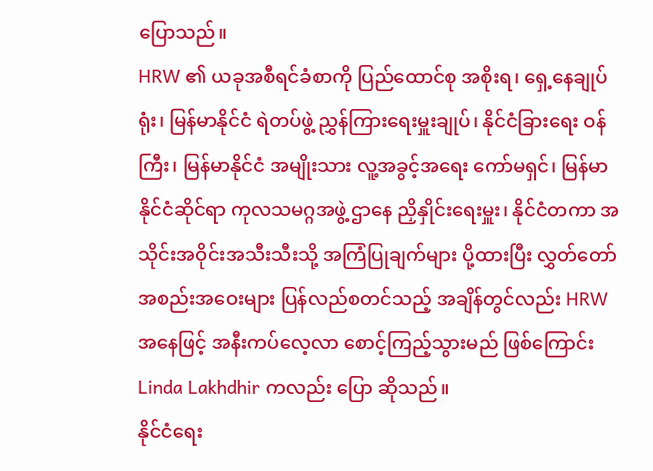ပြောသည်။
HRW ၏ ယခုအစီရင်ခံစာကို ပြည်ထောင်စု အစိုးရ၊ ရှေ့နေချုပ်ရုံး၊ မြန်မာနိုင်ငံ ရဲတပ်ဖွဲ့ ညွှန်ကြားရေးမှူးချုပ်၊ နိုင်ငံခြားရေး ဝန်ကြီး၊ မြန်မာနိုင်ငံ အမျိုးသား လူ့အခွင့်အရေး ကော်မရှင်၊ မြန်မာနိုင်ငံဆိုင်ရာ ကုလသမဂ္ဂအဖွဲ့ ဌာနေ ညှိနှိုင်းရေးမှူး၊ နိုင်ငံတကာ အသိုင်းအဝိုင်းအသီးသီးသို့ အကြံပြုချက်များ ပို့ထားပြီး လွှတ်တော် အစည်းအဝေးများ ပြန်လည်စတင်သည့် အချိန်တွင်လည်း HRW အနေဖြင့် အနီးကပ်လေ့လာ စောင့်ကြည့်သွားမည် ဖြစ်ကြောင်း Linda Lakhdhir ကလည်း ပြော ဆိုသည်။
နိုင်ငံရေး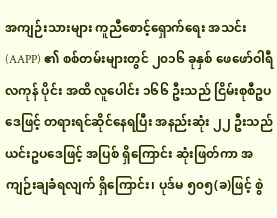အကျဉ်းသားများ ကူညီစောင့်ရှောက်ရေး အသင်း(AAPP) ၏ စစ်တမ်းများတွင် ၂၀၁၆ ခုနှစ် ဖေဖော်ဝါရီ လကုန် ပိုင်း အထိ လူပေါင်း ၁၆၆ ဦးသည် ငြိမ်းစုစီဥပဒေဖြင့် တရားရင်ဆိုင်နေရပြီး အနည်းဆုံး ၂၂ ဦးသည် ယင်းဥပဒေဖြင့် အပြစ် ရှိကြောင်း ဆုံးဖြတ်ကာ အကျဉ်းချခံရလျက် ရှိကြောင်း၊ ပုဒ်မ ၅၀၅(ခ)ဖြင့် စွဲ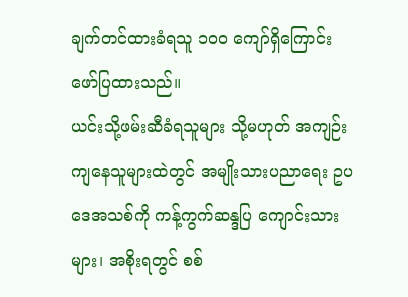ချက်တင်ထားခံရသူ ၁၀၀ ကျော်ရှိကြောင်း ဖော်ပြထားသည်။
ယင်းသို့ဖမ်းဆီခံရသူများ သို့မဟုတ် အကျဉ်းကျနေသူများထဲတွင် အမျိုးသားပညာရေး ဥပဒေအသစ်ကို ကန့်ကွက်ဆန္ဒပြ ကျောင်းသားများ၊ အစိုးရတွင် စစ်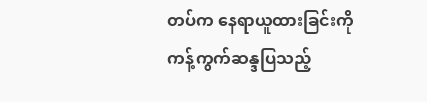တပ်က နေရာယူထားခြင်းကို ကန့်ကွက်ဆန္ဒပြသည့်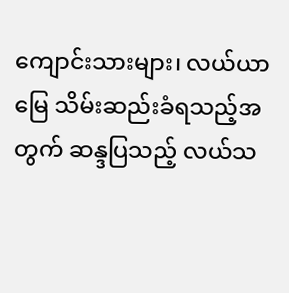ကျောင်းသားများ၊ လယ်ယာမြေ သိမ်းဆည်းခံရသည့်အတွက် ဆန္ဒပြသည့် လယ်သ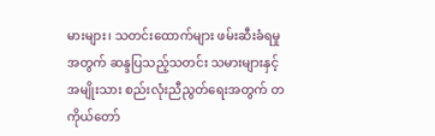မားများ၊ သတင်းထောက်များ ဖမ်းဆီးခံရမှုအတွက် ဆန္ဒပြသည့်သတင်း သမားများနှင့် အမျိုးသား စည်းလုံးညီညွတ်ရေးအတွက် တကိုယ်တော်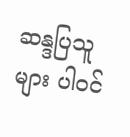ဆန္ဒပြသူများ ပါဝင်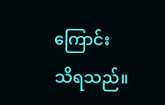ကြောင်း သိရသည်။